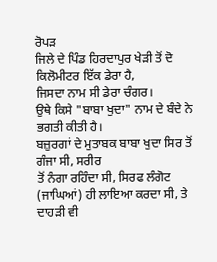ਰੋਪੜ
ਜਿਲੇ ਦੇ ਪਿੰਡ ਹਿਰਦਾਪੁਰ ਖੇੜੀ ਤੋਂ ਦੋ ਕਿਲੋਮੀਟਰ ਇੱਕ ਡੇਰਾ ਹੈ,
ਜਿਸਦਾ ਨਾਮ ਸੀ ਡੇਰਾ ਚੰਗਰ।
ਉਥੇ ਕਿਸੇ "ਬਾਬਾ ਖੁਦਾ" ਨਾਮ ਦੇ ਬੰਦੇ ਨੇ ਭਗਤੀ ਕੀਤੀ ਹੈ।
ਬਜ਼ੁਰਗਾਂ ਦੇ ਮੁਤਾਬਕ ਬਾਬਾ ਖੁਦਾ ਸਿਰ ਤੋਂ ਗੰਜਾ ਸੀ, ਸਰੀਰ
ਤੋਂ ਨੰਗਾ ਰਹਿੰਦਾ ਸੀ, ਸਿਰਫ ਲੰਗੋਟ (ਜਾਘਿਆਂ) ਹੀ ਲਾਇਆ ਕਰਦਾ ਸੀ, ਤੇ ਦਾਹੜੀ ਵੀ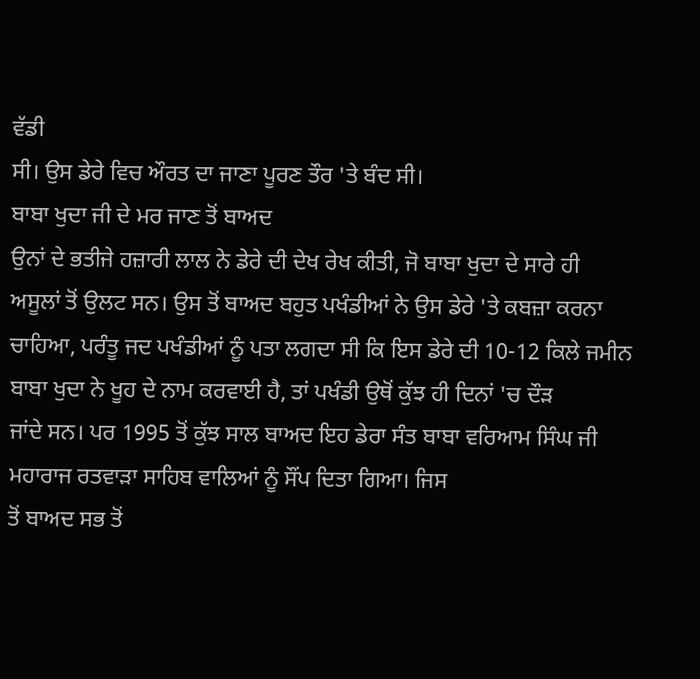ਵੱਡੀ
ਸੀ। ਉਸ ਡੇਰੇ ਵਿਚ ਔਰਤ ਦਾ ਜਾਣਾ ਪੂਰਣ ਤੌਰ 'ਤੇ ਬੰਦ ਸੀ।
ਬਾਬਾ ਖੁਦਾ ਜੀ ਦੇ ਮਰ ਜਾਣ ਤੋਂ ਬਾਅਦ
ਉਨਾਂ ਦੇ ਭਤੀਜੇ ਹਜ਼ਾਰੀ ਲਾਲ ਨੇ ਡੇਰੇ ਦੀ ਦੇਖ ਰੇਖ ਕੀਤੀ, ਜੋ ਬਾਬਾ ਖੁਦਾ ਦੇ ਸਾਰੇ ਹੀ
ਅਸੂਲਾਂ ਤੋਂ ਉਲਟ ਸਨ। ਉਸ ਤੋਂ ਬਾਅਦ ਬਹੁਤ ਪਖੰਡੀਆਂ ਨੇ ਉਸ ਡੇਰੇ 'ਤੇ ਕਬਜ਼ਾ ਕਰਨਾ
ਚਾਹਿਆ, ਪਰੰਤੂ ਜਦ ਪਖੰਡੀਆਂ ਨੂੰ ਪਤਾ ਲਗਦਾ ਸੀ ਕਿ ਇਸ ਡੇਰੇ ਦੀ 10-12 ਕਿਲੇ ਜਮੀਨ
ਬਾਬਾ ਖੁਦਾ ਨੇ ਖੂਹ ਦੇ ਨਾਮ ਕਰਵਾਈ ਹੈ, ਤਾਂ ਪਖੰਡੀ ਉਥੋਂ ਕੁੱਝ ਹੀ ਦਿਨਾਂ 'ਚ ਦੌੜ
ਜਾਂਦੇ ਸਨ। ਪਰ 1995 ਤੋਂ ਕੁੱਝ ਸਾਲ ਬਾਅਦ ਇਹ ਡੇਰਾ ਸੰਤ ਬਾਬਾ ਵਰਿਆਮ ਸਿੰਘ ਜੀ
ਮਹਾਰਾਜ ਰਤਵਾੜਾ ਸਾਹਿਬ ਵਾਲਿਆਂ ਨੂੰ ਸੌਂਪ ਦਿਤਾ ਗਿਆ। ਜਿਸ
ਤੋਂ ਬਾਅਦ ਸਭ ਤੋਂ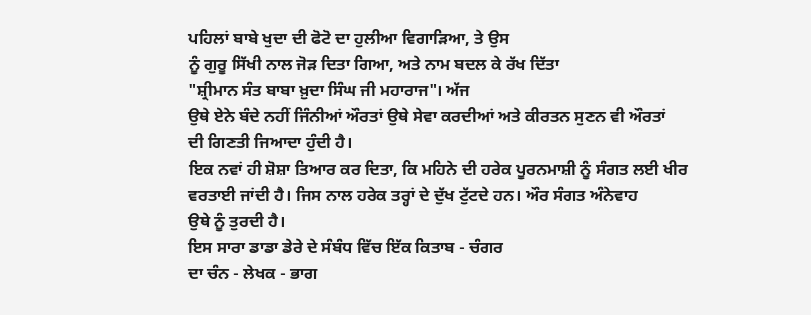ਪਹਿਲਾਂ ਬਾਬੇ ਖੁਦਾ ਦੀ ਫੋਟੋ ਦਾ ਹੁਲੀਆ ਵਿਗਾੜਿਆ, ਤੇ ਉਸ
ਨੂੰ ਗੁਰੂ ਸਿੱਖੀ ਨਾਲ ਜੋੜ ਦਿਤਾ ਗਿਆ, ਅਤੇ ਨਾਮ ਬਦਲ ਕੇ ਰੱਖ ਦਿੱਤਾ
"ਸ਼੍ਰੀਮਾਨ ਸੰਤ ਬਾਬਾ ਖ਼ੁਦਾ ਸਿੰਘ ਜੀ ਮਹਾਰਾਜ"। ਅੱਜ
ਉਥੇ ਏਨੇ ਬੰਦੇ ਨਹੀਂ ਜਿੰਨੀਆਂ ਔਰਤਾਂ ਉਥੇ ਸੇਵਾ ਕਰਦੀਆਂ ਅਤੇ ਕੀਰਤਨ ਸੁਣਨ ਵੀ ਔਰਤਾਂ
ਦੀ ਗਿਣਤੀ ਜਿਆਦਾ ਹੁੰਦੀ ਹੈ।
ਇਕ ਨਵਾਂ ਹੀ ਸ਼ੋਸ਼ਾ ਤਿਆਰ ਕਰ ਦਿਤਾ, ਕਿ ਮਹਿਨੇ ਦੀ ਹਰੇਕ ਪੂਰਨਮਾਸ਼ੀ ਨੂੰ ਸੰਗਤ ਲਈ ਖੀਰ
ਵਰਤਾਈ ਜਾਂਦੀ ਹੈ। ਜਿਸ ਨਾਲ ਹਰੇਕ ਤਰ੍ਹਾਂ ਦੇ ਦੁੱਖ ਟੁੱਟਦੇ ਹਨ। ਔਰ ਸੰਗਤ ਅੰਨੇਵਾਹ
ਉਥੇ ਨੂੰ ਤੁਰਦੀ ਹੈ।
ਇਸ ਸਾਰਾ ਡਾਡਾ ਡੇਰੇ ਦੇ ਸੰਬੰਧ ਵਿੱਚ ਇੱਕ ਕਿਤਾਬ - ਚੰਗਰ
ਦਾ ਚੰਨ - ਲੇਖਕ - ਭਾਗ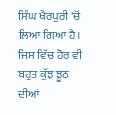ਸਿੰਘ ਖੈਰਪੁਰੀ 'ਚੋਂ ਲਿਆ ਗਿਆ ਹੈ। ਜਿਸ ਵਿੱਚ ਹੋਰ ਵੀ
ਬਹੁਤ ਕੁੱਝ ਝੂਠ ਦੀਆਂ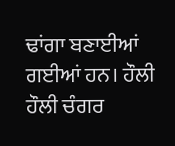ਢਾਂਗਾ ਬਣਾਈਆਂ ਗਈਆਂ ਹਨ। ਹੌਲੀ ਹੌਲੀ ਚੰਗਰ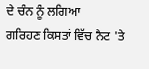ਦੇ ਚੰਨ ਨੂੰ ਲਗਿਆ
ਗਰਿਹਣ ਕਿਸਤਾਂ ਵਿੱਚ ਨੈਟ 'ਤੇ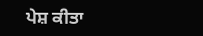ਪੇਸ਼ ਕੀਤਾ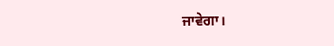ਜਾਵੇਗਾ।